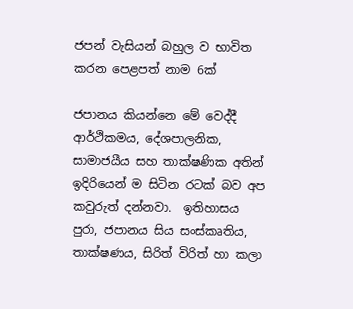ජපන් වැසියන් බහුල ව භාවිත කරන පෙළපත් නාම 6ක්

ජපානය කියන්නෙ මේ වෙද්දී ආර්ථිකමය, දේශපාලනික, සාමාජයීය සහ තාක්ෂණික අතින් ඉදිරියෙන් ම සිටින රටක් බව අප කවුරුත් දන්නවා.  ඉතිහාසය පුරා, ජපානය සිය සංස්කෘතිය, තාක්ෂණය, සිරිත් විරිත් හා කලා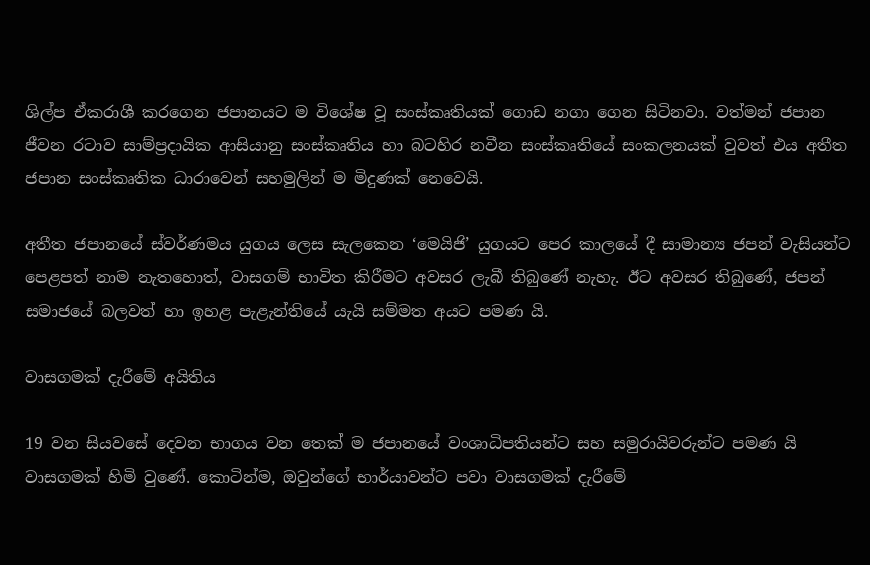ශිල්ප ඒකරාශී කරගෙන ජපානයට ම විශේෂ වූ සංස්කෘතියක් ගොඩ නගා ගෙන සිටිනවා. වත්මන් ජපාන ජීවන රටාව සාම්ප්‍රදායික ආසියානු සංස්කෘතිය හා බටහිර නවීන සංස්කෘතියේ සංකලනයක් වුවත් එය අතීත ජපාන සංස්කෘතික ධාරාවෙන් සහමුලින් ම මිදුණක් නෙවෙයි.

අතීත ජපානයේ ස්වර්ණමය යුගය ලෙස සැලකෙන ‘මෙයිජි’ යුගයට පෙර කාලයේ දී සාමාන්‍ය ජපන් වැසියන්ට පෙළපත් නාම නැතහොත්, වාසගම් භාවිත කිරීමට අවසර ලැබී තිබුණේ නැහැ. ඊට අවසර තිබුණේ, ජපන් සමාජයේ බලවත් හා ඉහළ පැළැන්තියේ යැයි සම්මත අයට පමණ යි.

වාසගමක් දැරීමේ අයිතිය

19 වන සියවසේ දෙවන භාගය වන තෙක් ම ජපානයේ වංශාධිපතියන්ට සහ සමුරායිවරුන්ට පමණ යි වාසගමක් හිමි වුණේ. කොටින්ම, ඔවුන්ගේ භාර්යාවන්ට පවා වාසගමක් දැරීමේ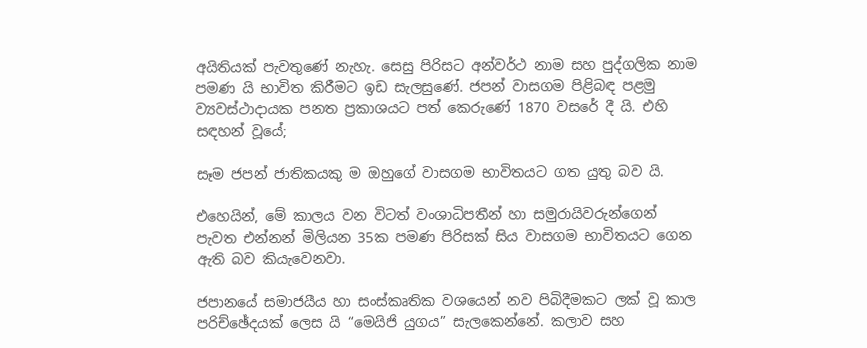අයිතියක් පැවතුණේ නැහැ. සෙසු පිරිසට අන්වර්ථ නාම සහ පුද්ගලික නාම පමණ යි භාවිත කිරීමට ඉඩ සැලසුණේ. ජපන් වාසගම පිළිබඳ පළමු ව්‍යවස්ථාදායක පනත ප්‍රකාශයට පත් කෙරුණේ 1870 වසරේ දී යි. එහි සඳහන් වූයේ;

සෑම ජපන් ජාතිකයකු ම ඔහුගේ වාසගම භාවිතයට ගත යුතු බව යි.

එහෙයින්, මේ කාලය වන විටත් වංශාධිපතීන් හා සමුරායිවරුන්ගෙන් පැවත එන්නන් මිලියන 35ක පමණ පිරිසක් සිය වාසගම භාවිතයට ගෙන ඇති බව කියැවෙනවා.

ජපානයේ සමාජයීය හා සංස්කෘතික වශයෙන් නව පිබිදීමකට ලක් වූ කාල පරිච්ඡේදයක් ලෙස යි “මෙයිජි යුගය” සැලකෙන්නේ. කලාව සහ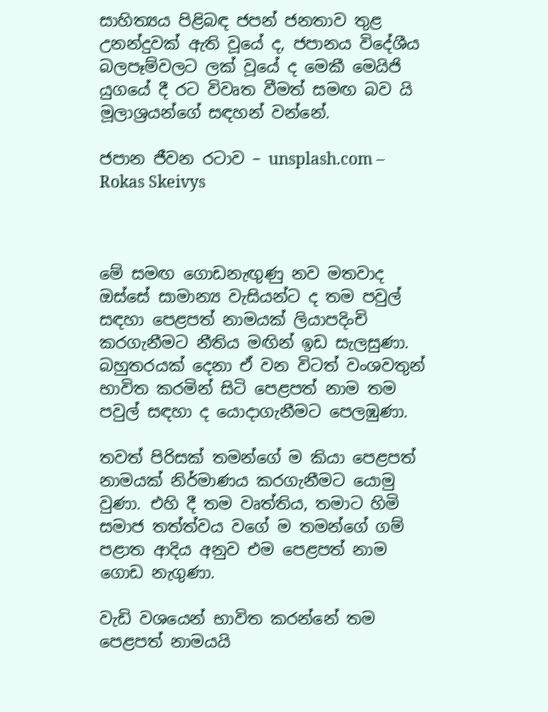සාහිත්‍යය පිළිබඳ ජපන් ජනතාව තුළ උනන්දුවක් ඇති වූයේ ද, ජපානය විදේශීය බලපෑම්වලට ලක් වූයේ ද මෙකී මෙයිජි යුගයේ දී රට විවෘත වීමත් සමඟ බව යි මූලාශ්‍රයන්ගේ සඳහන් වන්නේ.

ජපාන ජීවන රටාව – unsplash.com – Rokas Skeivys



මේ සමඟ ගොඩනැඟුණු නව මතවාද ඔස්සේ සාමාන්‍ය වැසියන්ට ද තම පවුල් සඳහා පෙළපත් නාමයක් ලියාපදිංචි කරගැනීමට නීතිය මඟින් ඉඩ සැලසුණා. බහුතරයක් දෙනා ඒ වන විටත් වංශවතුන් භාවිත කරමින් සිටි පෙළපත් නාම තම පවුල් සඳහා ද යොදාගැනීමට පෙලඹුණා.

තවත් පිරිසක් තමන්ගේ ම කියා පෙළපත් නාමයක් නිර්මාණය කරගැනීමට යොමු වුණා. එහි දී තම වෘත්තිය, තමාට හිමි සමාජ තත්ත්වය වගේ ම තමන්ගේ ගම් පළාත ආදිය අනුව එම පෙළපත් නාම ගොඩ නැගුණා.

වැඩි වශයෙන් භාවිත කරන්නේ තම පෙළපත් නාමයයි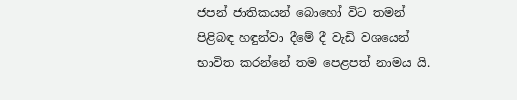ජපන් ජාතිකයන් බොහෝ විට තමන් පිළිබඳ හඳුන්වා දීමේ දී වැඩි වශයෙන් භාවිත කරන්නේ තම පෙළපත් නාමය යි.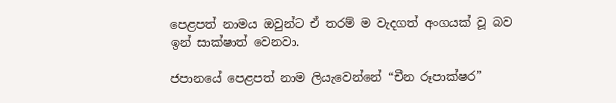පෙළපත් නාමය ඔවුන්ට ඒ තරම් ම වැදගත් අංගයක් වූ බව ඉන් සාක්ෂාත් වෙනවා.

ජපානයේ පෙළපත් නාම ලියැවෙන්නේ “චීන රූපාක්ෂර”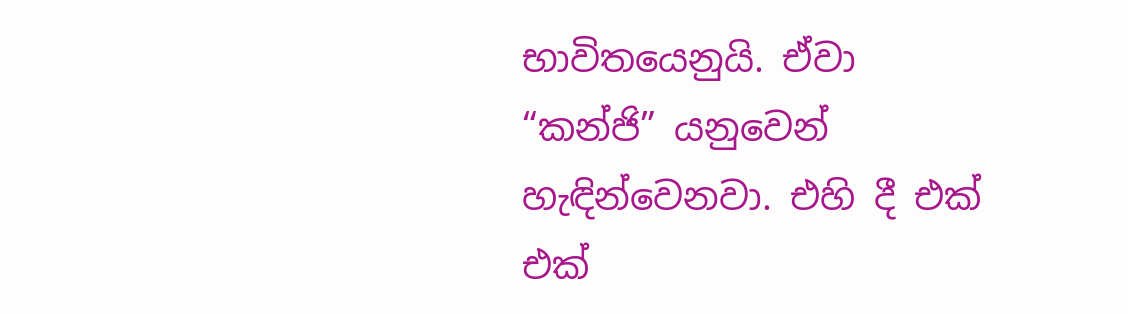භාවිතයෙනුයි. ඒවා “කන්ජි” යනුවෙන් හැඳින්වෙනවා. එහි දී එක් එක්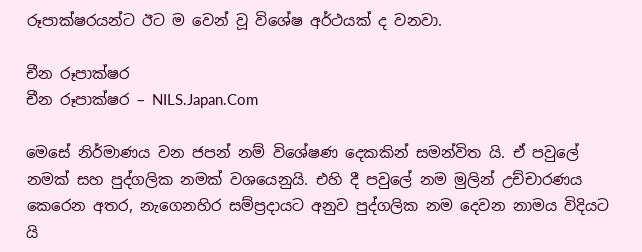රූපාක්ෂරයන්ට ඊට ම වෙන් වූ විශේෂ අර්ථයක් ද වනවා.

චීන රූපාක්ෂර
චීන රූපාක්ෂර – NILS.Japan.Com

මෙසේ නිර්මාණය වන ජපන් නම් විශේෂණ දෙකකින් සමන්විත යි. ඒ පවුලේ නමක් සහ පුද්ගලික නමක් වශයෙනුයි. එහි දී පවුලේ නම මුලින් උච්චාරණය කෙරෙන අතර, නැගෙනහිර සම්ප්‍රදායට අනුව පුද්ගලික නම දෙවන නාමය විදියට යි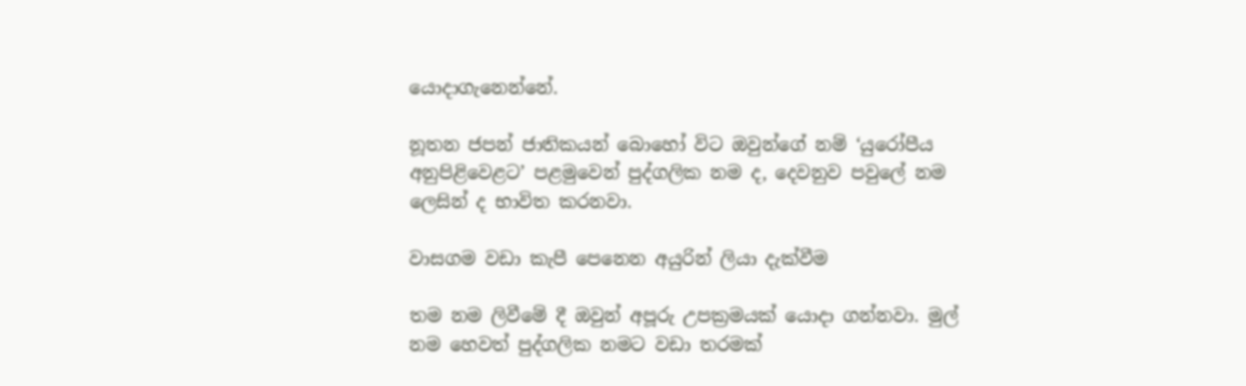යොදාගැනෙන්නේ.

නූතන ජපන් ජාතිකයන් බොහෝ විට ඔවුන්ගේ නම් ‘යුරෝපීය අනුපිළිවෙළට’ පළමුවෙන් පුද්ගලික නම ද, දෙවනුව පවුලේ නම ලෙසින් ද භාවිත කරනවා.

වාසගම වඩා කැපී පෙනෙන අයුරින් ලියා දැක්වීම

තම නම ලිවීමේ දී ඔවුන් අපූරු උපක්‍රමයක් යොදා ගන්නවා. මුල් නම හෙවත් පුද්ගලික නමට වඩා තරමක්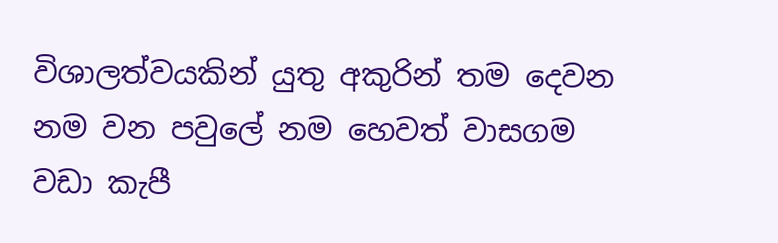විශාලත්වයකින් යුතු අකුරින් තම දෙවන නම වන පවුලේ නම හෙවත් වාසගම වඩා කැපී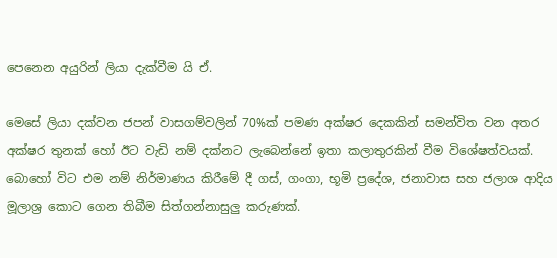පෙනෙන අයුරින් ලියා දැක්වීම යි ඒ.

මෙසේ ලියා දක්වන ජපන් වාසගම්වලින් 70%ක් පමණ අක්ෂර දෙකකින් සමන්විත වන අතර අක්ෂර තුනක් හෝ ඊට වැඩි නම් දක්නට ලැබෙන්නේ ඉතා කලාතුරකින් වීම විශේෂත්වයක්. බොහෝ විට එම නම් නිර්මාණය කිරීමේ දී ගස්, ගංගා, භූමි ප්‍රදේශ, ජනාවාස සහ ජලාශ ආදිය මූලාශ්‍ර කොට ගෙන තිබීම සිත්ගන්නාසුලු කරුණක්.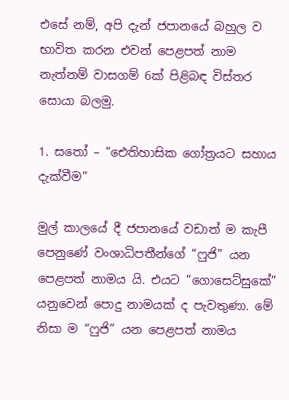එසේ නම්, අපි දැන් ජපානයේ බහුල ව භාවිත කරන එවන් පෙළපත් නාම නැත්නම් වාසගම් 6ක් පිළිබඳ විස්තර සොයා බලමු.

1. සතෝ – “ඓතිහාසික ගෝත්‍රයට සහාය දැක්වීම”

මුල් කාලයේ දී ජපානයේ වඩාත් ම කැපී පෙනුණේ වංශාධිපතීන්ගේ “ෆුජි” යන පෙළපත් නාමය යි. එයට “ගොසෙට්සුකේ” යනුවෙන් පොදු නාමයක් ද පැවතුණා. මේ නිසා ම “ෆුජි” යන පෙළපත් නාමය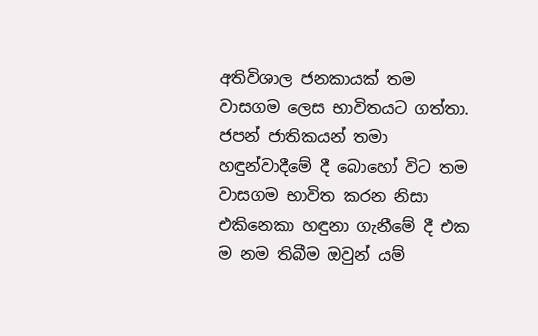අතිවිශාල ජනකායක් තම වාසගම ලෙස භාවිතයට ගත්තා. ජපන් ජාතිකයන් තමා හඳුන්වාදීමේ දී බොහෝ විට තම වාසගම භාවිත කරන නිසා එකිනෙකා හඳුනා ගැනීමේ දී එක ම නම තිබීම ඔවුන් යම්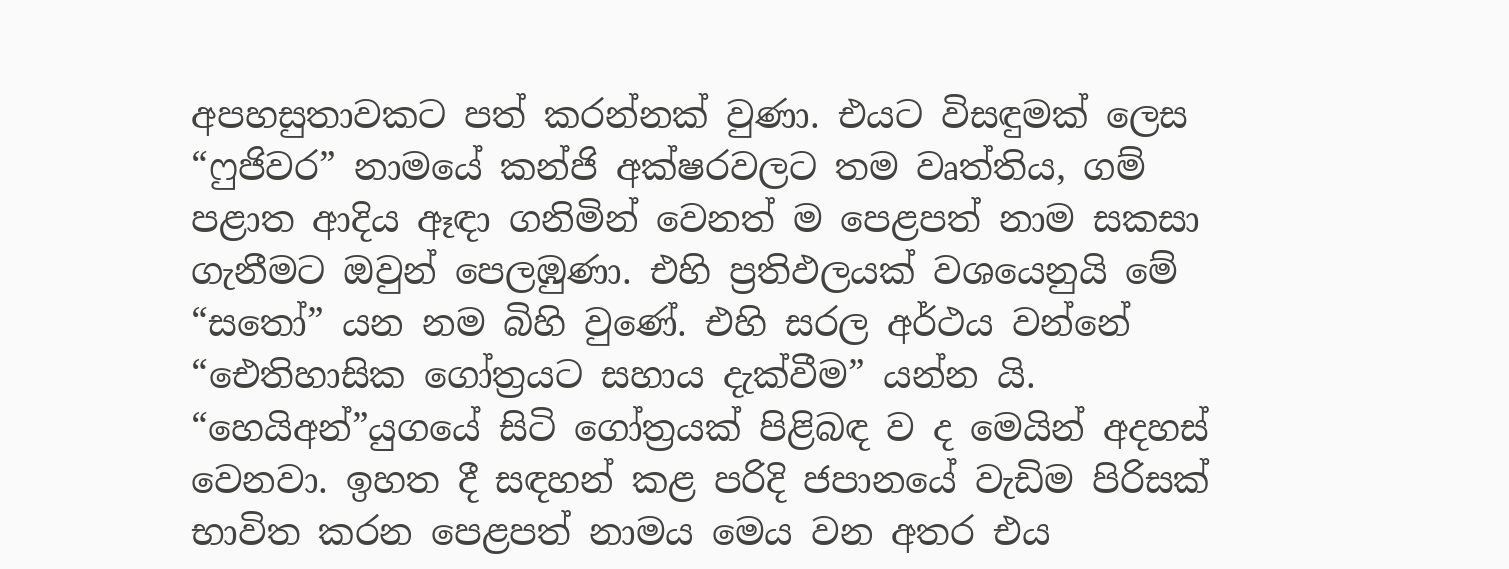අපහසුතාවකට පත් කරන්නක් වුණා. එයට විසඳුමක් ලෙස “ෆුජිවර” නාමයේ කන්ජි අක්ෂරවලට තම වෘත්තිය, ගම් පළාත ආදිය ඈඳා ගනිමින් වෙනත් ම පෙළපත් නාම සකසා ගැනීමට ඔවුන් පෙලඹුණා. එහි ප්‍රතිඵලයක් වශයෙනුයි මේ “සතෝ” යන නම බිහි වුණේ. එහි සරල අර්ථය වන්නේ “ඓතිහාසික ගෝත්‍රයට සහාය දැක්වීම” යන්න යි. “හෙයිඅන්”යුගයේ සිටි ගෝත්‍රයක් පිළිබඳ ව ද මෙයින් අදහස් වෙනවා. ඉහත දී සඳහන් කළ පරිදි ජපානයේ වැඩිම පිරිසක් භාවිත කරන පෙළපත් නාමය මෙය වන අතර එය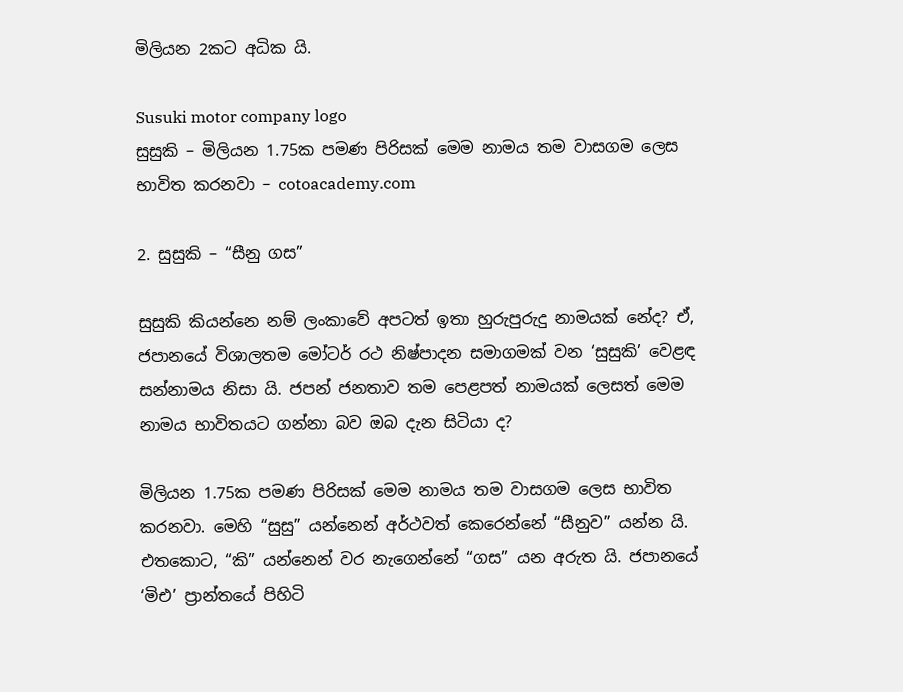මිලියන 2කට අධික යි.

Susuki motor company logo
සුසුකි – මිලියන 1.75ක පමණ පිරිසක් මෙම නාමය තම වාසගම ලෙස භාවිත කරනවා – cotoacademy.com

2. සුසුකි – “සීනු ගස”

සුසුකි කියන්නෙ නම් ලංකාවේ අපටත් ඉතා හුරුපුරුදු නාමයක් නේද? ඒ, ජපානයේ විශාලතම මෝටර් රථ නිෂ්පාදන සමාගමක් වන ‘සුසුකි’ වෙළඳ සන්නාමය නිසා යි. ජපන් ජනතාව තම පෙළපත් නාමයක් ලෙසත් මෙම නාමය භාවිතයට ගන්නා බව ඔබ දැන සිටියා ද?

මිලියන 1.75ක පමණ පිරිසක් මෙම නාමය තම වාසගම ලෙස භාවිත කරනවා. මෙහි “සුසු” යන්නෙන් අර්ථවත් කෙරෙන්නේ “සීනුව” යන්න යි. එතකොට, “කි” යන්නෙන් වර නැගෙන්නේ “ගස” යන අරුත යි. ජපානයේ ‘මිඑ’ ප්‍රාන්තයේ පිහිටි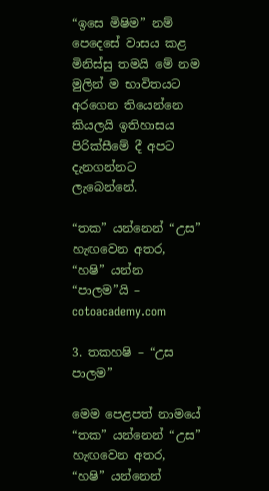“ඉසෙ මිෂිම” නම් පෙදෙසේ වාසය කළ මිනිස්සු තමයි මේ නම මුලින් ම භාවිතයට අරගෙන තියෙන්නෙ කියලයි ඉතිහාසය පිරික්සීමේ දී අපට දැනගන්නට ලැබෙන්නේ.

“තක” යන්නෙන් “උස” හැඟවෙන අතර, “හෂි” යන්න “පාලම”යි – cotoacademy.com

3. තකහෂි – “උස පාලම”

මෙම පෙළපත් නාමයේ “තක” යන්නෙන් “උස” හැඟවෙන අතර, “හෂි” යන්නෙන්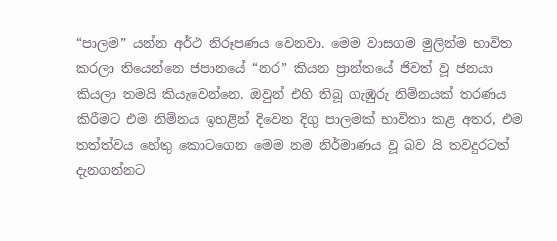“පාලම” යන්න අර්ථ නිරූපණය වෙනවා. මෙම වාසගම මුලින්ම භාවිත කරලා තියෙන්නෙ ජපානයේ “නර” කියන ප්‍රාන්තයේ ජිවත් වූ ජනයා කියලා තමයි කියැවෙන්නෙ. ඔවුන් එහි තිබූ ගැඹුරු නිම්නයක් තරණය කිරීමට එම නිම්නය ඉහළින් දිවෙන දිගු පාලමක් භාවිතා කළ අතර, එම තත්ත්වය හේතු කොටගෙන මෙම නම නිර්මාණය වූ බව යි තවදුරටත් දැනගන්නට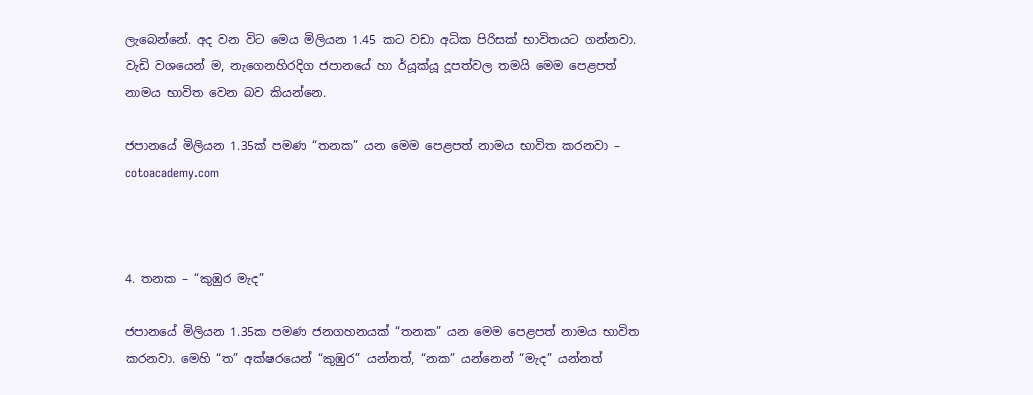ලැබෙන්නේ. අද වන විට මෙය මිලියන 1.45 කට වඩා අධික පිරිසක් භාවිතයට ගන්නවා. වැඩි වශයෙන් ම, නැගෙනහිරදිග ජපානයේ හා ර්යූක්යූ දූපත්වල තමයි මෙම පෙළපත් නාමය භාවිත වෙන බව කියන්නෙ.

ජපානයේ මිලියන 1.35ක් පමණ “තනක” යන මෙම පෙළපත් නාමය භාවිත කරනවා – cotoacademy.com



4. තනක – “කුඹුර මැද”

ජපානයේ මිලියන 1.35ක පමණ ජනගහනයක් “තනක” යන මෙම පෙළපත් නාමය භාවිත කරනවා. මෙහි “ත” අක්ෂරයෙන් “කුඹුර” යන්නත්, “නක” යන්නෙන් “මැද” යන්නත්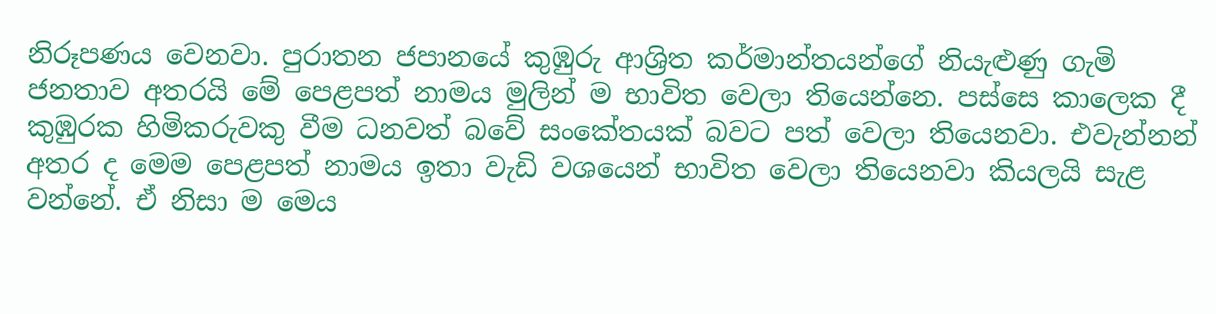නිරූපණය වෙනවා. පුරාතන ජපානයේ කුඹුරු ආශ්‍රිත කර්මාන්තයන්ගේ නියැළුණු ගැමි ජනතාව අතරයි මේ පෙළපත් නාමය මුලින් ම භාවිත වෙලා තියෙන්නෙ. පස්සෙ කාලෙක දී කුඹුරක හිමිකරුවකු වීම ධනවත් බවේ සංකේතයක් බවට පත් වෙලා තියෙනවා. එවැන්නන් අතර ද මෙම පෙළපත් නාමය ඉතා වැඩි වශයෙන් භාවිත වෙලා තියෙනවා කියලයි සැළ වන්නේ. ඒ නිසා ම මෙය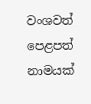වංශවත් පෙළපත් නාමයක්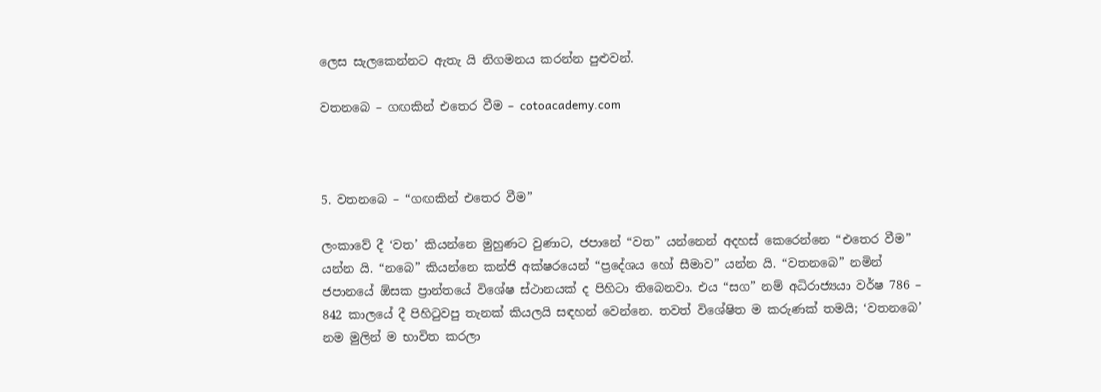ලෙස සැලකෙන්නට ඇතැ යි නිගමනය කරන්න පුළුවන්.

වතනබෙ – ගඟකින් එතෙර වීම – cotoacademy.com



5. වතනබෙ – “ගඟකින් එතෙර වීම”

ලංකාවේ දී ‘වත’ කියන්නෙ මුහුණට වුණාට, ජපානේ “වත” යන්නෙන් අදහස් කෙරෙන්නෙ “එතෙර වීම” යන්න යි. “නබෙ” කියන්නෙ කන්ජි අක්ෂරයෙන් “ප්‍රදේශය හෝ සීමාව” යන්න යි. “වතනබෙ” නමින් ජපානයේ ඕසක ප්‍රාන්තයේ විශේෂ ස්ථානයක් ද පිහිටා තිබෙනවා. එය “සග” නම් අධිරාජ්‍යයා වර්ෂ 786 – 842 කාලයේ දී පිහිටුවපු තැනක් කියලයි සඳහන් වෙන්නෙ. තවත් විශේෂිත ම කරුණක් තමයි; ‘වතනබෙ’ නම මුලින් ම භාවිත කරලා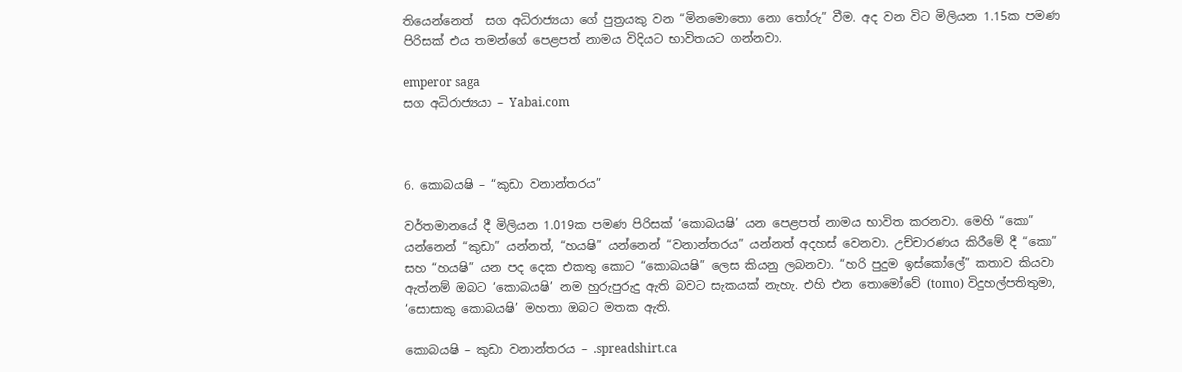තියෙන්නෙත්  සග අධිරාජ්‍යයා ගේ පුත්‍රයකු වන “මිනමොතො නො තෝරු” වීම. අද වන විට මිලියන 1.15ක පමණ පිරිසක් එය තමන්ගේ පෙළපත් නාමය විදියට භාවිතයට ගන්නවා.

emperor saga
සග අධිරාජ්‍යයා – Yabai.com



6. කොබයෂි – “කුඩා වනාන්තරය”

වර්තමානයේ දී මිලියන 1.019ක පමණ පිරිසක් ‘කොබයෂි’ යන පෙළපත් නාමය භාවිත කරනවා. මෙහි “කො” යන්නෙන් “කුඩා” යන්නත්, “හයෂි” යන්නෙන් “වනාන්තරය” යන්නත් අදහස් වෙනවා. උච්චාරණය කිරීමේ දී “කො” සහ “හයෂි” යන පද දෙක එකතු කොට “කොබයෂි” ලෙස කියනු ලබනවා. “හරි පුදුම ඉස්කෝලේ” කතාව කියවා ඇත්නම් ඔබට ‘කොබයෂි’ නම හුරුපුරුදු ඇති බවට සැකයක් නැහැ. එහි එන තොමෝවේ (tomo) විදුහල්පතිතුමා, ‘සොසාකු කොබයෂි’ මහතා ඔබට මතක ඇති.

කොබයෂි – කුඩා වනාන්තරය – .spreadshirt.ca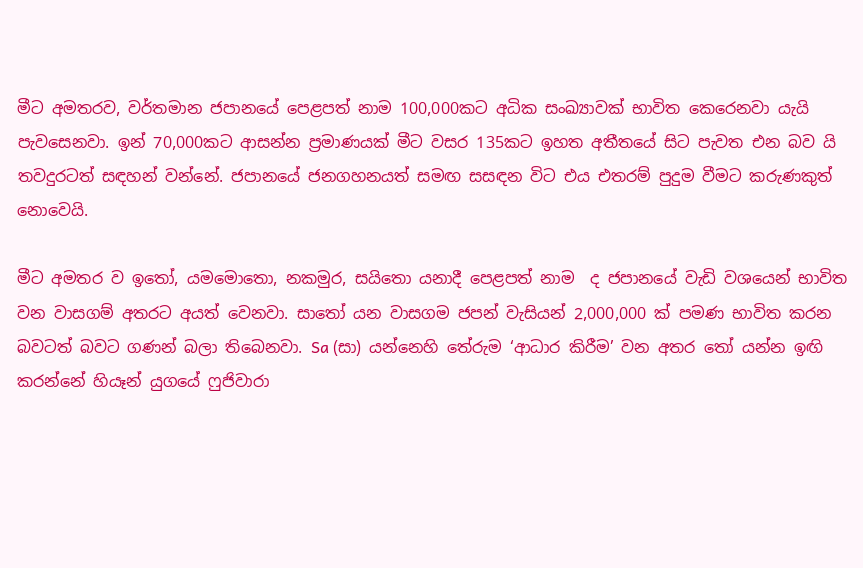මීට අමතරව, වර්තමාන ජපානයේ පෙළපත් නාම 100,000කට අධික සංඛ්‍යාවක් භාවිත කෙරෙනවා යැයි පැවසෙනවා. ඉන් 70,000කට ආසන්න ප්‍රමාණයක් මීට වසර 135කට ඉහත අතීතයේ සිට පැවත එන බව යි තවදුරටත් සඳහන් වන්නේ. ජපානයේ ජනගහනයත් සමඟ සසඳන විට එය එතරම් පුදුම වීමට කරුණකුත් නොවෙයි.

මීට අමතර ව ඉතෝ, යමමොතො, නකමුර, සයිතො යනාදී පෙළපත් නාම  ද ජපානයේ වැඩි වශයෙන් භාවිත වන වාසගම් අතරට අයත් වෙනවා. සාතෝ යන වාසගම ජපන් වැසියන් 2,000,000 ක් පමණ භාවිත කරන බවටත් බවට ගණන් බලා තිබෙනවා. Sa (සා) යන්නෙහි තේරුම ‘ආධාර කිරීම’ වන අතර තෝ යන්න ඉඟි කරන්නේ හියෑන් යුගයේ ෆුජිවාරා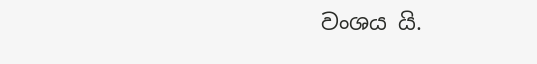වංශය යි.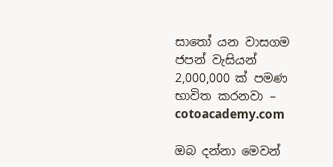සාතෝ යන වාසගම ජපන් වැසියන් 2,000,000 ක් පමණ භාවිත කරනවා – cotoacademy.com

ඔබ දන්නා මෙවන්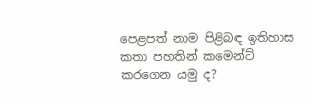පෙළපත් නාම පිළිබඳ ඉතිහාස කතා පහතින් කමෙන්ට් කරගෙන යමු ද?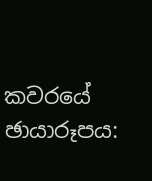කවරයේ ඡායාරූපය: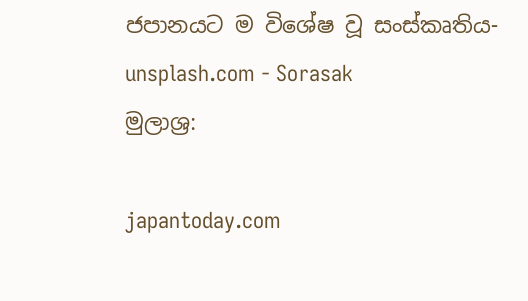ජපානයට ම විශේෂ වූ සංස්කෘතිය- unsplash.com - Sorasak
මුලාශ්‍ර:

japantoday.com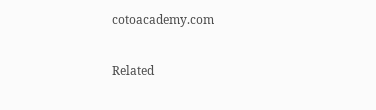cotoacademy.com

Related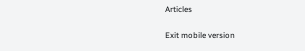Articles

Exit mobile version